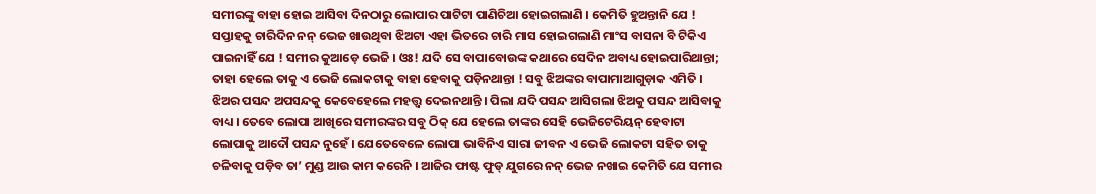ସମୀରଙ୍କୁ ବାହା ହୋଇ ଆସିବା ଦିନଠାରୁ ଲୋପାର ପାଟିଟା ପାଣିଚିଆ ହୋଇଗଲାଣି । କେମିତି ହୁଅନ୍ତାନି ଯେ ! ସପ୍ତାହକୁ ଚାରିଦିନ ନନ୍ ଭେଜ ଖାଉଥିବା ଝିଅଟା ଏହା ଭିତରେ ଚାରି ମାସ ହୋଇଗଲାଣି ମାଂସ ବାସନା ବି ଟିକିଏ ପାଇନାହିଁ ଯେ ! ସମୀର କୁଆଡ଼େ ଭେଜି । ଓଃ! ଯଦି ସେ ବାପାବୋଉଙ୍କ କଥାରେ ସେଦିନ ଅବାଧ୍ୟ ହୋଇପାରିଥାନ୍ତା; ତାହା ହେଲେ ତାକୁ ଏ ଭେଜି ଲୋକଟାକୁ ବାହା ହେବାକୁ ପଡ଼ିନଥାନ୍ତା ! ସବୁ ଝିଅଙ୍କର ବାପାମାଆଗୁଡ଼ାକ ଏମିତି । ଝିଅର ପସନ୍ଦ ଅପସନ୍ଦକୁ କେବେହେଲେ ମହତ୍ତ୍ୱ ଦେଇନଥାନ୍ତି । ପିଲା ଯଦି ପସନ୍ଦ ଆସିଗଲା ଝିଅକୁ ପସନ୍ଦ ଆସିବାକୁ ବାଧ୍ୟ । ତେବେ ଲୋପା ଆଖିରେ ସମୀରଙ୍କର ସବୁ ଠିକ୍ ଯେ ହେଲେ ତାଙ୍କର ସେହି ଭେଜିଟେରିୟନ୍ ହେବାଟା ଲୋପାକୁ ଆଦୌ ପସନ୍ଦ ନୁହେଁ । ଯେତେବେଳେ ଲୋପା ଭାବିନିଏ ସାରା ଜୀବନ ଏ ଭେଜି ଲୋକଟା ସହିତ ତାକୁ ଚଳିବାକୁ ପଡ଼ିବ ତା’ ମୁଣ୍ଡ ଆଉ କାମ କରେନି । ଆଜିର ଫାଷ୍ଟ ଫୁଡ୍ ଯୁଗରେ ନନ୍ ଭେଜ ନଖାଇ କେମିତି ଯେ ସମୀର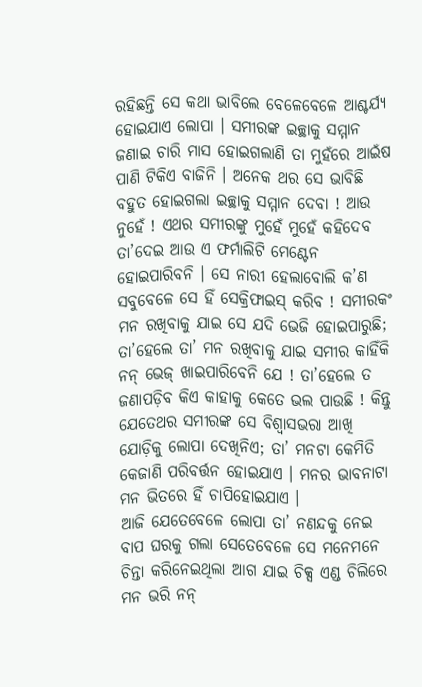ରହିଛନ୍ତି ସେ କଥା ଭାବିଲେ ବେଳେବେଳେ ଆଶ୍ଚର୍ଯ୍ୟ ହୋଇଯାଏ ଲୋପା । ସମୀରଙ୍କ ଇଚ୍ଛାକୁ ସମ୍ମାନ ଜଣାଇ ଚାରି ମାସ ହୋଇଗଲାଣି ତା ମୁହଁରେ ଆଇଁଷ ପାଣି ଟିକିଏ ବାଜିନି । ଅନେକ ଥର ସେ ଭାବିଛି ବହୁତ ହୋଇଗଲା ଇଚ୍ଛାକୁ ସମ୍ମାନ ଦେବା ! ଆଉ ନୁହେଁ ! ଏଥର ସମୀରଙ୍କୁ ମୁହେଁ ମୁହେଁ କହିଦେବ ତା’ଦେଇ ଆଉ ଏ ଫର୍ମାଲିଟି ମେଣ୍ଟେନ ହୋଇପାରିବନି । ସେ ନାରୀ ହେଲାବୋଲି କ’ଣ ସବୁବେଳେ ସେ ହିଁ ସେକ୍ରିଫାଇସ୍ କରିବ ! ସମୀରକଂ ମନ ରଖିବାକୁ ଯାଇ ସେ ଯଦି ଭେଜି ହୋଇପାରୁଛି; ତା’ହେଲେ ତା’ ମନ ରଖିବାକୁ ଯାଇ ସମୀର କାହିଁକି ନନ୍ ଭେଜ୍ ଖାଇପାରିବେନି ଯେ ! ତା’ହେଲେ ତ ଜଣାପଡ଼ିବ କିଏ କାହାକୁ କେତେ ଭଲ ପାଉଛି ! କିନ୍ତୁ ଯେତେଥର ସମୀରଙ୍କ ସେ ବିଶ୍ୱାସଭରା ଆଖି ଯୋଡ଼ିକୁ ଲୋପା ଦେଖିନିଏ; ତା’ ମନଟା କେମିତି କେଜାଣି ପରିବର୍ତ୍ତନ ହୋଇଯାଏ । ମନର ଭାବନାଟା ମନ ଭିତରେ ହିଁ ଚାପିହୋଇଯାଏ ।
ଆଜି ଯେତେବେଳେ ଲୋପା ତା’ ନଣନ୍ଦକୁ ନେଇ ବାପ ଘରକୁ ଗଲା ସେତେବେଳେ ସେ ମନେମନେ ଚିନ୍ତା କରିନେଇଥିଲା ଆଗ ଯାଇ ଚିକ୍ସ ଏଣ୍ଡ ଚିଲିରେ ମନ ଭରି ନନ୍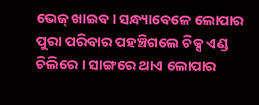ଭେଜ୍ ଖାଇବ । ସନ୍ଧ୍ୟାବେଳେ ଲୋପାର ପୁରା ପରିବାର ପହଞ୍ଚିଗଲେ ଚିକ୍ସ ଏଣ୍ଡ ଚିଲିରେ । ସାଙ୍ଗରେ ଥାଏ ଲୋପାର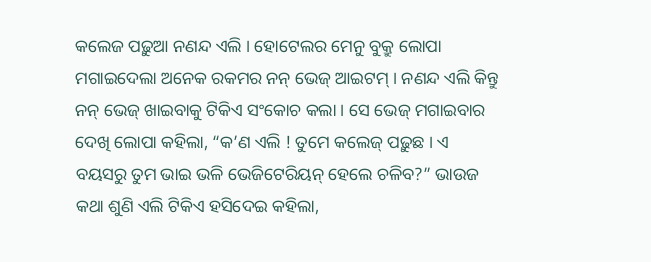କଲେଜ ପଢ଼ୁଆ ନଣନ୍ଦ ଏଲି । ହୋଟେଲର ମେନୁ ବୁକ୍ରୁ ଲୋପା ମଗାଇଦେଲା ଅନେକ ରକମର ନନ୍ ଭେଜ୍ ଆଇଟମ୍ । ନଣନ୍ଦ ଏଲି କିନ୍ତୁ ନନ୍ ଭେଜ୍ ଖାଇବାକୁ ଟିକିଏ ସଂକୋଚ କଲା । ସେ ଭେଜ୍ ମଗାଇବାର ଦେଖି ଲୋପା କହିଲା, “କ’ଣ ଏଲି ! ତୁମେ କଲେଜ୍ ପଢ଼ୁଛ । ଏ ବୟସରୁ ତୁମ ଭାଇ ଭଳି ଭେଜିଟେରିୟନ୍ ହେଲେ ଚଳିବ?” ଭାଉଜ କଥା ଶୁଣି ଏଲି ଟିକିଏ ହସିଦେଇ କହିଲା,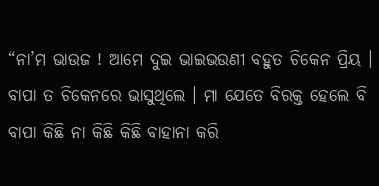“ନା’ମ ଭାଉଜ ! ଆମେ ଦୁଇ ଭାଇଭଉଣୀ ବହୁତ ଚିକେନ ପ୍ରିୟ । ବାପା ତ ଚିକେନରେ ଭାସୁଥିଲେ । ମା ଯେତେ ବିରକ୍ତ ହେଲେ ବି ବାପା କିଛି ନା କିଛି କିଛି ବାହାନା କରି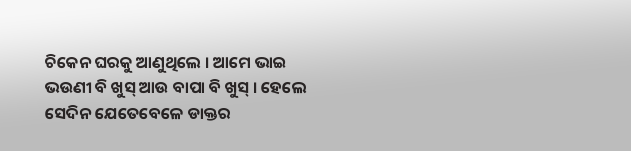ଚିକେନ ଘରକୁ ଆଣୁଥିଲେ । ଆମେ ଭାଇ ଭଉଣୀ ବି ଖୁସ୍ ଆଉ ବାପା ବି ଖୁସ୍ । ହେଲେ ସେଦିନ ଯେତେବେଳେ ଡାକ୍ତର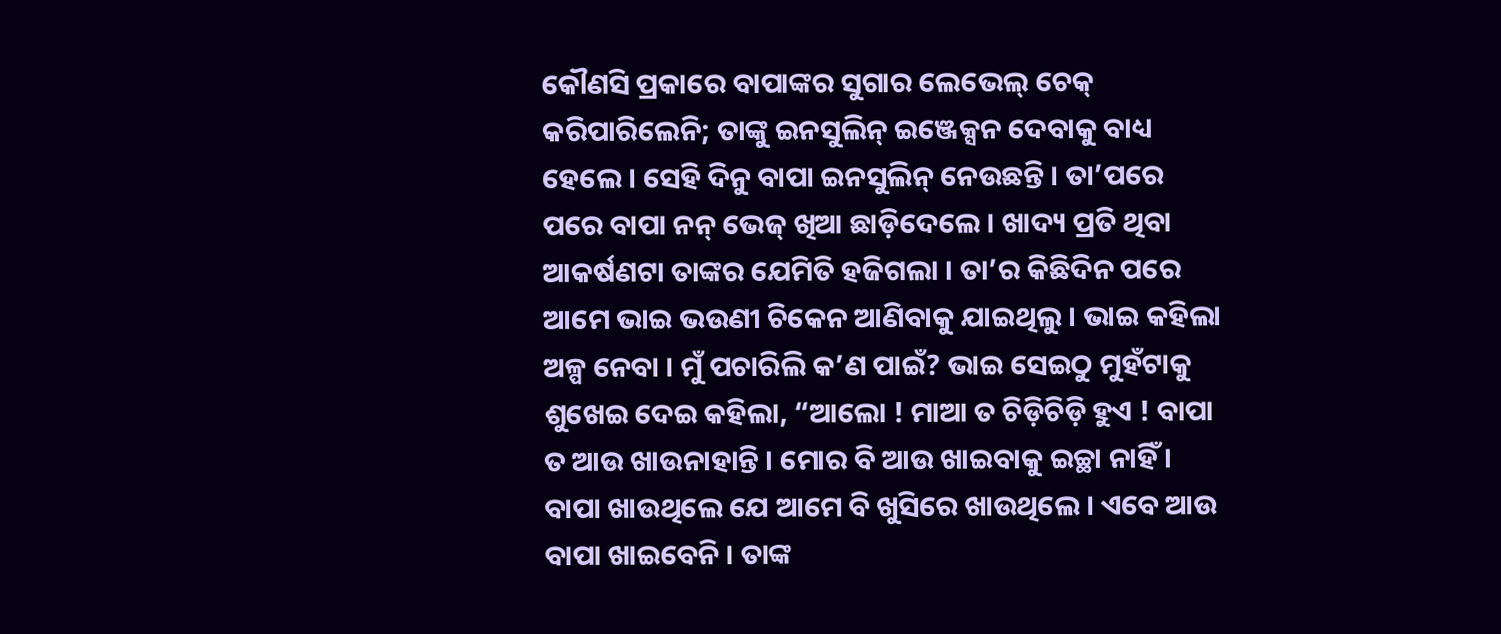କୌଣସି ପ୍ରକାରେ ବାପାଙ୍କର ସୁଗାର ଲେଭେଲ୍ ଚେକ୍ କରିପାରିଲେନି; ତାଙ୍କୁ ଇନସୁଲିନ୍ ଇଞ୍ଜେକ୍ସନ ଦେବାକୁ ବାଧ୍ୟ ହେଲେ । ସେହି ଦିନୁ ବାପା ଇନସୁଲିନ୍ ନେଉଛନ୍ତି । ତା’ପରେ ପରେ ବାପା ନନ୍ ଭେଜ୍ ଖିଆ ଛାଡ଼ିଦେଲେ । ଖାଦ୍ୟ ପ୍ରତି ଥିବା ଆକର୍ଷଣଟା ତାଙ୍କର ଯେମିତି ହଜିଗଲା । ତା’ର କିଛିଦିନ ପରେ ଆମେ ଭାଇ ଭଉଣୀ ଚିକେନ ଆଣିବାକୁ ଯାଇଥିଲୁ । ଭାଇ କହିଲା ଅଳ୍ପ ନେବା । ମୁଁ ପଚାରିଲି କ’ଣ ପାଇଁ? ଭାଇ ସେଇଠୁ ମୁହଁଟାକୁ ଶୁଖେଇ ଦେଇ କହିଲା, “ଆଲୋ ! ମାଆ ତ ଚିଡ଼ିଚିଡ଼ି ହୁଏ ! ବାପା ତ ଆଉ ଖାଉନାହାନ୍ତି । ମୋର ବି ଆଉ ଖାଇବାକୁ ଇଚ୍ଛା ନାହିଁ । ବାପା ଖାଉଥିଲେ ଯେ ଆମେ ବି ଖୁସିରେ ଖାଉଥିଲେ । ଏବେ ଆଉ ବାପା ଖାଇବେନି । ତାଙ୍କ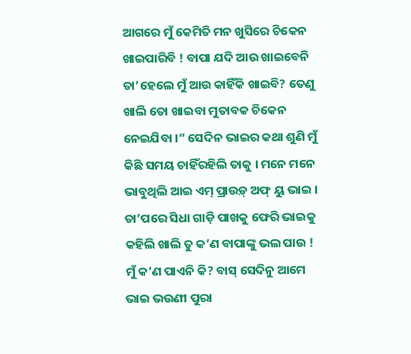ଆଗରେ ମୁଁ କେମିତି ମନ ଖୁସିରେ ଚିକେନ ଖାଇପାରିବି ! ବାପା ଯଦି ଆଉ ଖାଇବେନି ତା’ହେଲେ ମୁଁ ଆଉ କାହିଁକି ଖାଇବି? ତେଣୁ ଖାଲି ତୋ ଖାଇବା ମୁତାବକ ଚିକେନ ନେଇଯିବା ।” ସେଦିନ ଭାଇର କଥା ଶୁଣି ମୁଁ କିଛି ସମୟ ଚାହିଁରହିଲି ତାକୁ । ମନେ ମନେ ଭାବୁଥିଲି ଆଇ ଏମ୍ ପ୍ରାଉଡ଼୍ ଅଫ୍ ୟୁ ଭାଇ । ତା’ପରେ ସିଧା ଗାଡ଼ି ପାଖକୁ ଫେରି ଭାଇକୁ କହିଲି ଖାଲି ତୁ କ’ଣ ବାପାଙ୍କୁ ଭଲ ପାଉ ! ମୁଁ କ’ଣ ପାଏନି କି? ବାସ୍ ସେଦିନୁ ଆମେ ଭାଇ ଭଉଣୀ ପୁରା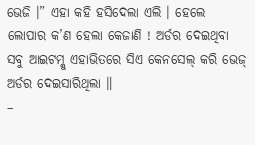ଭେଜି ।” ଏହା କହି ହସିଦେଲା ଏଲି । ହେଲେ ଲୋପାର କ’ଣ ହେଲା କେଜାଣି ! ଅର୍ଡର ଦେଇଥିବା ସବୁ ଆଇଟମ୍କୁ ଏହାଭିତରେ ସିଏ କେନସେଲ୍ କରି ଭେଜ୍ ଅର୍ଡର ଦେଇସାରିଥିଲା ॥
–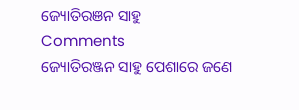ଜ୍ୟୋତିରଞନ ସାହୁ
Comments
ଜ୍ୟୋତିରଞ୍ଜନ ସାହୁ ପେଶାରେ ଜଣେ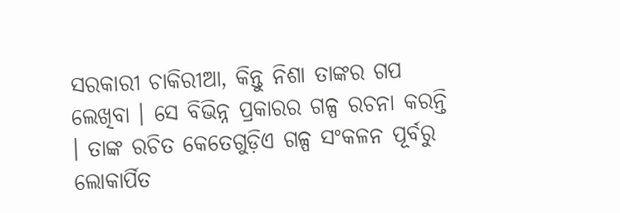ସରକାରୀ ଚାକିରୀଆ, କିନ୍ତୁ ନିଶା ତାଙ୍କର ଗପ ଲେଖିବା । ସେ ବିଭିନ୍ନ ପ୍ରକାରର ଗଳ୍ପ ରଚନା କରନ୍ତି । ତାଙ୍କ ରଚିତ କେତେଗୁଡ଼ିଏ ଗଳ୍ପ ସଂକଳନ ପୂର୍ବରୁ ଲୋକାର୍ପିତ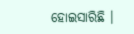ହୋଇସାରିଛି ।